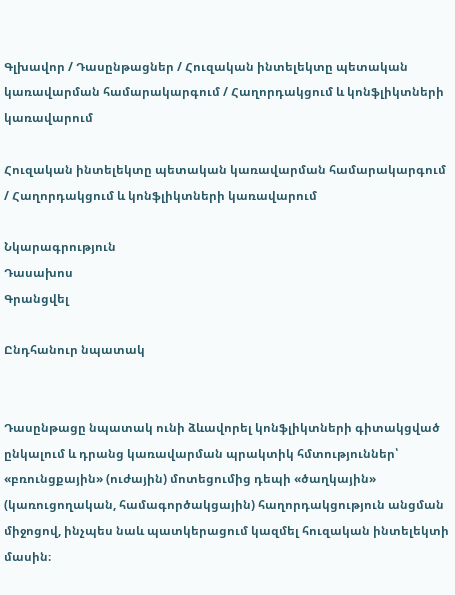Գլխավոր / Դասընթացներ / Հուզական ինտելեկտը պետական կառավարման համարակարգում / Հաղորդակցում և կոնֆլիկտների կառավարում

Հուզական ինտելեկտը պետական կառավարման համարակարգում / Հաղորդակցում և կոնֆլիկտների կառավարում

Նկարագրություն
Դասախոս
Գրանցվել

Ընդհանուր նպատակ


Դասընթացը նպատակ ունի ձևավորել կոնֆլիկտների գիտակցված ընկալում և դրանց կառավարման պրակտիկ հմտություններ՝ «բռունցքային» (ուժային) մոտեցումից դեպի «ծաղկային» (կառուցողական, համագործակցային) հաղորդակցություն անցման միջոցով, ինչպես նաև պատկերացում կազմել հուզական ինտելեկտի մասին։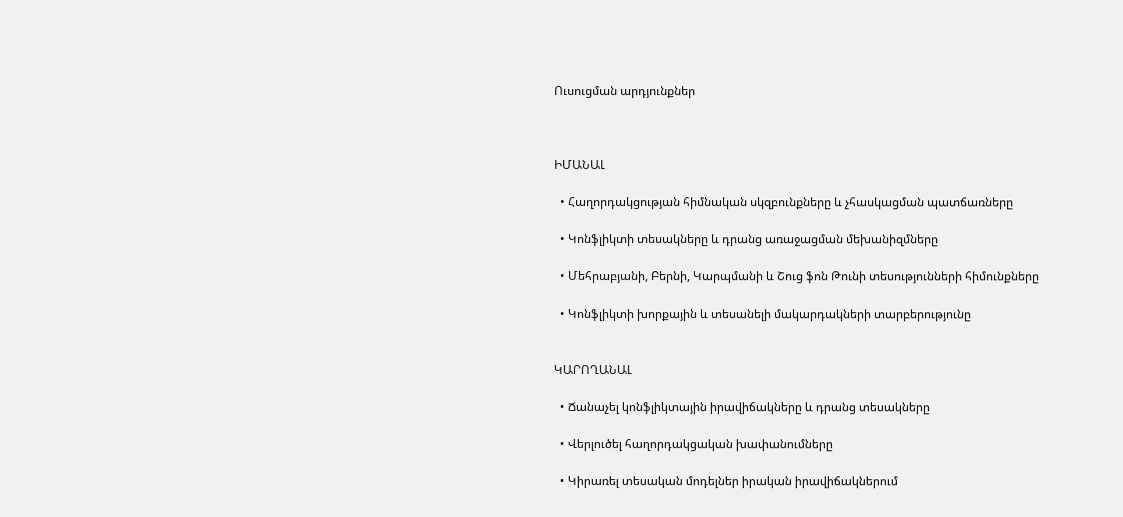Ուսուցման արդյունքներ



ԻՄԱՆԱԼ

  • Հաղորդակցության հիմնական սկզբունքները և չհասկացման պատճառները

  • Կոնֆլիկտի տեսակները և դրանց առաջացման մեխանիզմները

  • Մեհրաբյանի, Բերնի, Կարպմանի և Շուց ֆոն Թունի տեսությունների հիմունքները

  • Կոնֆլիկտի խորքային և տեսանելի մակարդակների տարբերությունը


ԿԱՐՈՂԱՆԱԼ

  • Ճանաչել կոնֆլիկտային իրավիճակները և դրանց տեսակները

  • Վերլուծել հաղորդակցական խափանումները

  • Կիրառել տեսական մոդելներ իրական իրավիճակներում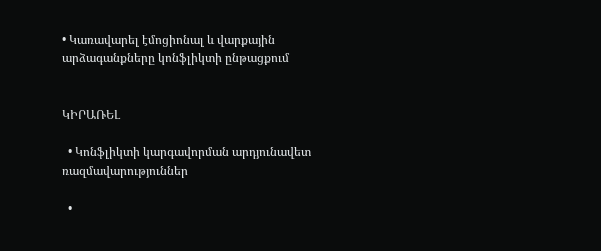• Կառավարել էմոցիոնալ և վարքային արձագանքները կոնֆլիկտի ընթացքում


ԿԻՐԱՌԵԼ

  • Կոնֆլիկտի կարգավորման արդյունավետ ռազմավարություններ

  •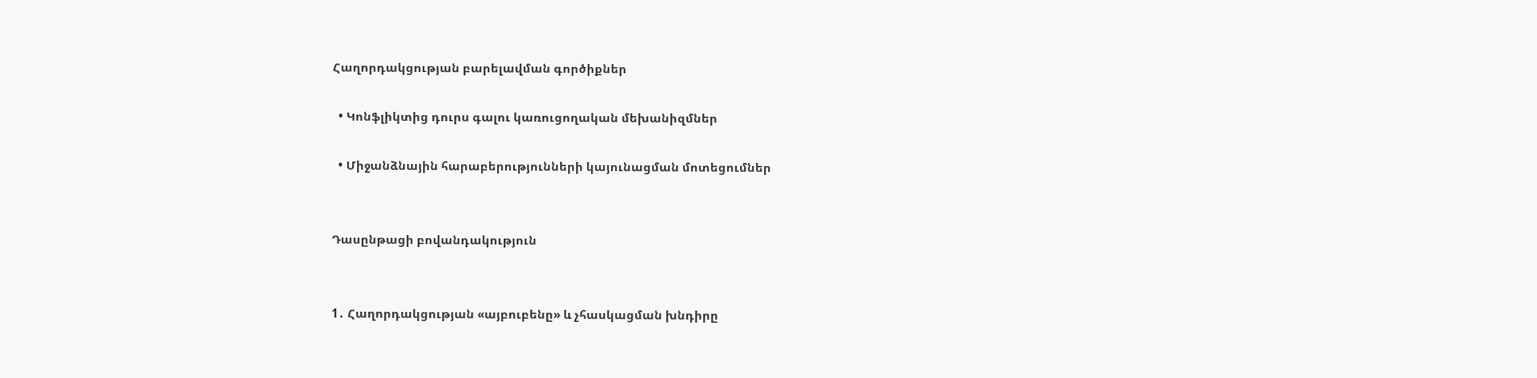Հաղորդակցության բարելավման գործիքներ

  • Կոնֆլիկտից դուրս գալու կառուցողական մեխանիզմներ

  • Միջանձնային հարաբերությունների կայունացման մոտեցումներ


Դասընթացի բովանդակություն


1․ Հաղորդակցության «այբուբենը» և չհասկացման խնդիրը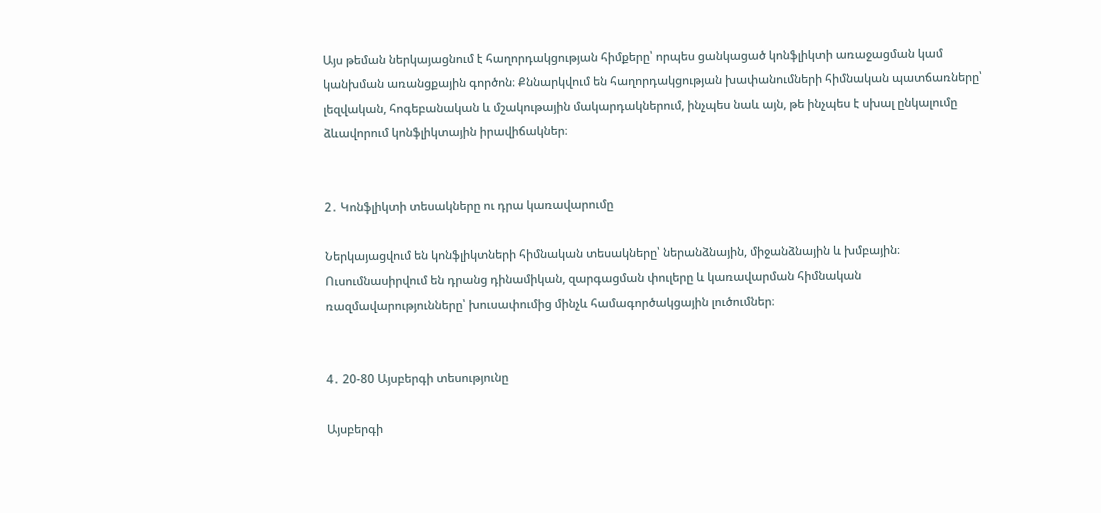Այս թեման ներկայացնում է հաղորդակցության հիմքերը՝ որպես ցանկացած կոնֆլիկտի առաջացման կամ կանխման առանցքային գործոն։ Քննարկվում են հաղորդակցության խափանումների հիմնական պատճառները՝ լեզվական, հոգեբանական և մշակութային մակարդակներում, ինչպես նաև այն, թե ինչպես է սխալ ընկալումը ձևավորում կոնֆլիկտային իրավիճակներ։


2․ Կոնֆլիկտի տեսակները ու դրա կառավարումը

Ներկայացվում են կոնֆլիկտների հիմնական տեսակները՝ ներանձնային, միջանձնային և խմբային։ Ուսումնասիրվում են դրանց դինամիկան, զարգացման փուլերը և կառավարման հիմնական ռազմավարությունները՝ խուսափումից մինչև համագործակցային լուծումներ։


4․ 20-80 Այսբերգի տեսությունը

Այսբերգի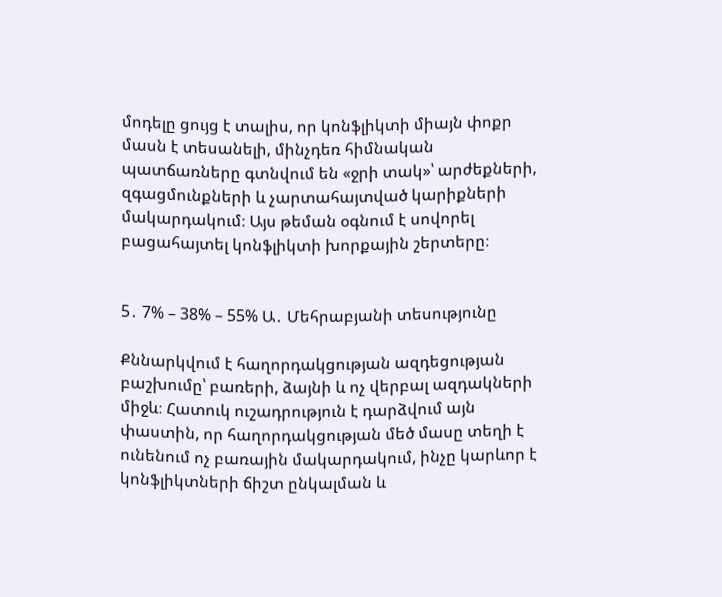մոդելը ցույց է տալիս, որ կոնֆլիկտի միայն փոքր մասն է տեսանելի, մինչդեռ հիմնական պատճառները գտնվում են «ջրի տակ»՝ արժեքների, զգացմունքների և չարտահայտված կարիքների մակարդակում։ Այս թեման օգնում է սովորել բացահայտել կոնֆլիկտի խորքային շերտերը։


5․ 7% – 38% – 55% Ա․ Մեհրաբյանի տեսությունը

Քննարկվում է հաղորդակցության ազդեցության բաշխումը՝ բառերի, ձայնի և ոչ վերբալ ազդակների միջև։ Հատուկ ուշադրություն է դարձվում այն փաստին, որ հաղորդակցության մեծ մասը տեղի է ունենում ոչ բառային մակարդակում, ինչը կարևոր է կոնֆլիկտների ճիշտ ընկալման և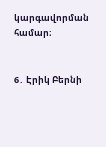կարգավորման համար։


6․ Էրիկ Բերնի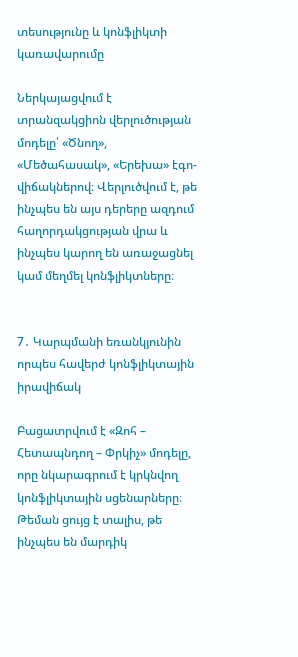տեսությունը և կոնֆլիկտի կառավարումը

Ներկայացվում է տրանզակցիոն վերլուծության մոդելը՝ «Ծնող», «Մեծահասակ», «Երեխա» էգո-վիճակներով։ Վերլուծվում է, թե ինչպես են այս դերերը ազդում հաղորդակցության վրա և ինչպես կարող են առաջացնել կամ մեղմել կոնֆլիկտները։


7․ Կարպմանի եռանկյունին որպես հավերժ կոնֆլիկտային իրավիճակ

Բացատրվում է «Զոհ – Հետապնդող – Փրկիչ» մոդելը, որը նկարագրում է կրկնվող կոնֆլիկտային սցենարները։ Թեման ցույց է տալիս, թե ինչպես են մարդիկ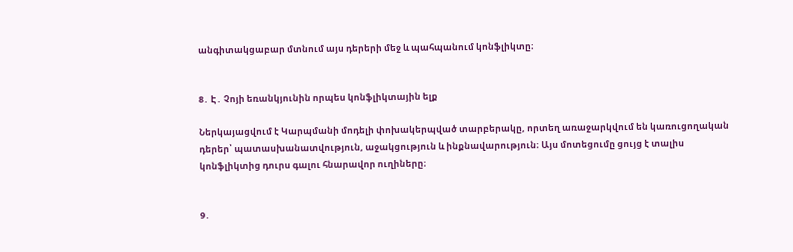անգիտակցաբար մտնում այս դերերի մեջ և պահպանում կոնֆլիկտը։


8․ Է․ Չոյի եռանկյունին որպես կոնֆլիկտային ելք

Ներկայացվում է Կարպմանի մոդելի փոխակերպված տարբերակը, որտեղ առաջարկվում են կառուցողական դերեր՝ պատասխանատվություն, աջակցություն և ինքնավարություն։ Այս մոտեցումը ցույց է տալիս կոնֆլիկտից դուրս գալու հնարավոր ուղիները։


9․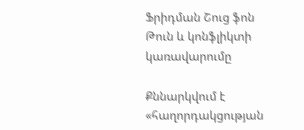Ֆրիդման Շուց ֆոն Թուն և կոնֆլիկտի կառավարումը

Քննարկվում է «հաղորդակցության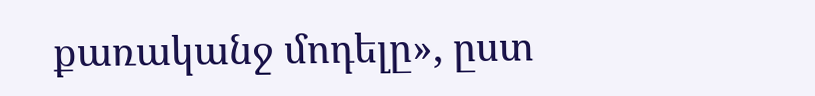քառականջ մոդելը», ըստ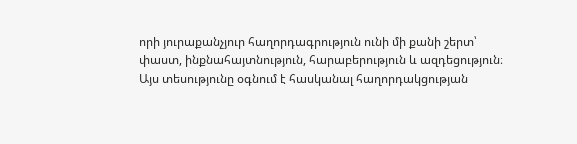որի յուրաքանչյուր հաղորդագրություն ունի մի քանի շերտ՝ փաստ, ինքնահայտնություն, հարաբերություն և ազդեցություն։ Այս տեսությունը օգնում է հասկանալ հաղորդակցության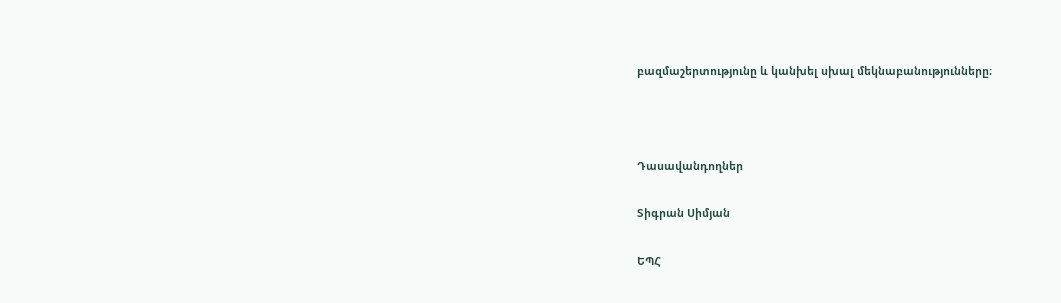բազմաշերտությունը և կանխել սխալ մեկնաբանությունները։



Դասավանդողներ

Տիգրան Սիմյան

ԵՊՀ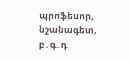պրոֆեսոր, նշանագետ, բ․գ․դ